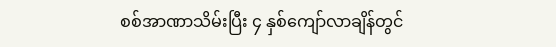စစ်အာဏာသိမ်းပြီး ၄ နှစ်ကျော်လာချိန်တွင်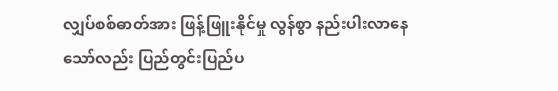လျှပ်စစ်ဓာတ်အား ဖြန့်ဖြူးနိုင်မှု လွန်စွာ နည်းပါးလာနေသော်လည်း ပြည်တွင်းပြည်ပ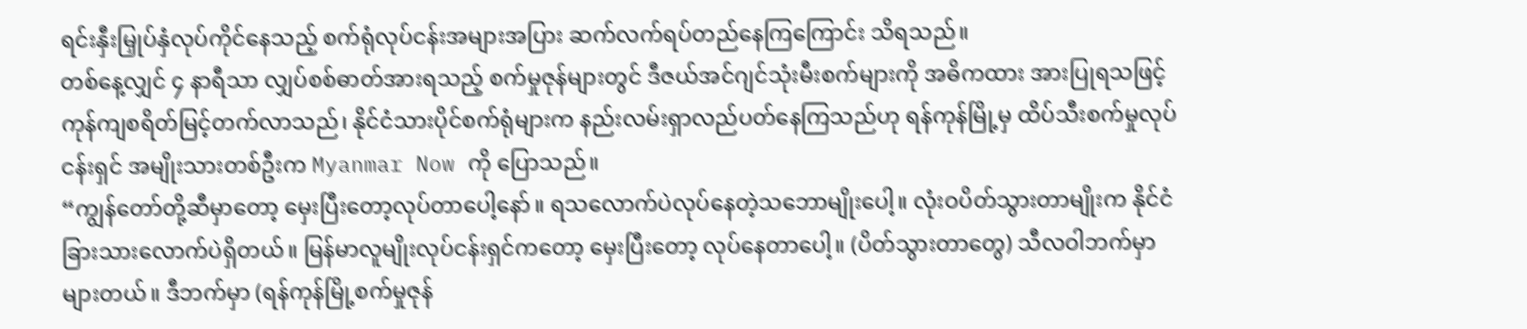ရင်းနှီးမြှုပ်နှံလုပ်ကိုင်နေသည့် စက်ရုံလုပ်ငန်းအများအပြား ဆက်လက်ရပ်တည်နေကြကြောင်း သိရသည်။
တစ်နေ့လျှင် ၄ နာရီသာ လျှပ်စစ်ဓာတ်အားရသည့် စက်မှုဇုန်များတွင် ဒီဇယ်အင်ဂျင်သုံးမီးစက်များကို အဓိကထား အားပြုရသဖြင့် ကုန်ကျစရိတ်မြင့်တက်လာသည်၊ နိုင်ငံသားပိုင်စက်ရုံများက နည်းလမ်းရှာလည်ပတ်နေကြသည်ဟု ရန်ကုန်မြို့မှ ထိပ်သီးစက်မှုလုပ်ငန်းရှင် အမျိုးသားတစ်ဦးက Myanmar Now ကို ပြောသည်။
“ကျွန်တော်တို့ဆီမှာတော့ မှေးပြီးတော့လုပ်တာပေါ့နော်။ ရသလောက်ပဲလုပ်နေတဲ့သဘောမျိုးပေါ့။ လုံးဝပိတ်သွားတာမျိုးက နိုင်ငံခြားသားလောက်ပဲရှိတယ်။ မြန်မာလူမျိုးလုပ်ငန်းရှင်ကတော့ မှေးပြီးတော့ လုပ်နေတာပေါ့။ (ပိတ်သွားတာတွေ) သီလဝါဘက်မှာ များတယ်။ ဒီဘက်မှာ (ရန်ကုန်မြို့စက်မှုဇုန်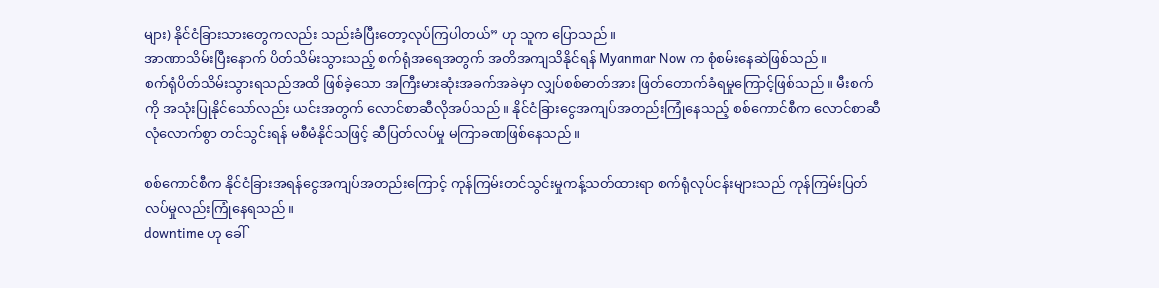များ) နိုင်ငံခြားသားတွေကလည်း သည်းခံပြီးတော့လုပ်ကြပါတယ်” ဟု သူက ပြောသည်။
အာဏာသိမ်းပြီးနောက် ပိတ်သိမ်းသွားသည့် စက်ရုံအရေအတွက် အတိအကျသိနိုင်ရန် Myanmar Now က စုံစမ်းနေဆဲဖြစ်သည်။
စက်ရုံပိတ်သိမ်းသွားရသည်အထိ ဖြစ်ခဲ့သော အကြီးမားဆုံးအခက်အခဲမှာ လျှပ်စစ်ဓာတ်အား ဖြတ်တောက်ခံရမှုကြောင့်ဖြစ်သည်။ မီးစက်ကို အသုံးပြုနိုင်သော်လည်း ယင်းအတွက် လောင်စာဆီလိုအပ်သည်။ နိုင်ငံခြားငွေအကျပ်အတည်းကြုံနေသည့် စစ်ကောင်စီက လောင်စာဆီလုံလောက်စွာ တင်သွင်းရန် မစီမံနိုင်သဖြင့် ဆီပြတ်လပ်မှု မကြာခဏဖြစ်နေသည်။

စစ်ကောင်စီက နိုင်ငံခြားအရန်ငွေအကျပ်အတည်းကြောင့် ကုန်ကြမ်းတင်သွင်းမှုကန့်သတ်ထားရာ စက်ရုံလုပ်ငန်းများသည် ကုန်ကြမ်းပြတ်လပ်မှုလည်းကြုံနေရသည်။
downtime ဟု ခေါ်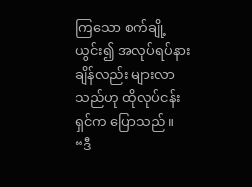ကြသော စက်ချို့ယွင်း၍ အလုပ်ရပ်နားချိန်လည်း များလာသည်ဟု ထိုလုပ်ငန်းရှင်က ပြောသည်။
“ဒီ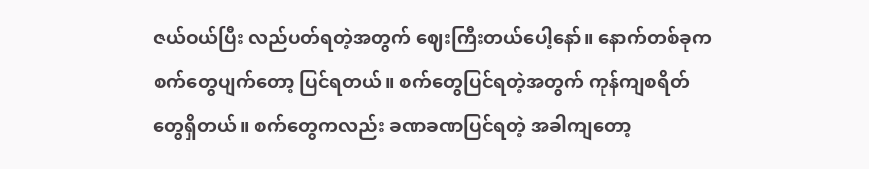ဇယ်ဝယ်ပြီး လည်ပတ်ရတဲ့အတွက် ဈေးကြီးတယ်ပေါ့နော်။ နောက်တစ်ခုက စက်တွေပျက်တော့ ပြင်ရတယ်။ စက်တွေပြင်ရတဲ့အတွက် ကုန်ကျစရိတ်တွေရှိတယ်။ စက်တွေကလည်း ခဏခဏပြင်ရတဲ့ အခါကျတော့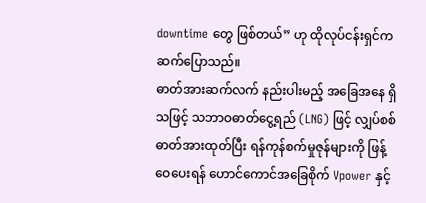downtime တွေ ဖြစ်တယ်” ဟု ထိုလုပ်ငန်းရှင်က ဆက်ပြောသည်။
ဓာတ်အားဆက်လက် နည်းပါးမည့် အခြေအနေ ရှိသဖြင့် သဘာဝဓာတ်ငွေ့ရည် (LNG) ဖြင့် လျှပ်စစ်ဓာတ်အားထုတ်ပြီး ရန်ကုန်စက်မှုဇုန်များကို ဖြန့်ဝေပေးရန် ဟောင်ကောင်အခြေစိုက် Vpower နှင့်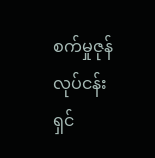စက်မှုဇုန်လုပ်ငန်းရှင်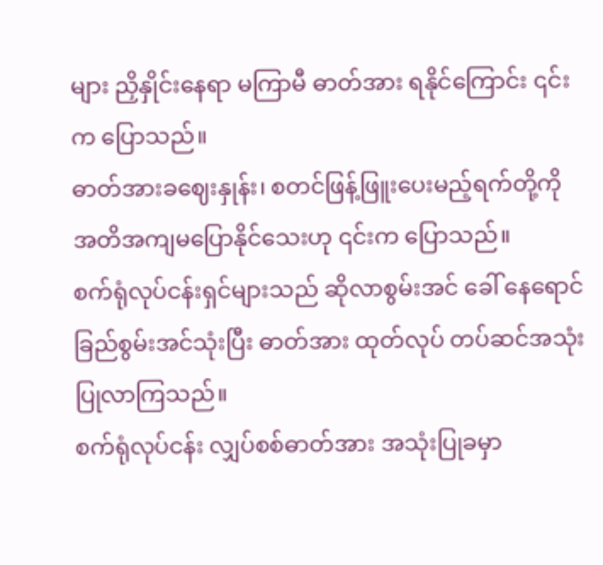များ ညှိနှိုင်းနေရာ မကြာမီ ဓာတ်အား ရနိုင်ကြောင်း ၎င်းက ပြောသည်။
ဓာတ်အားခဈေးနှုန်း၊ စတင်ဖြန့်ဖြူးပေးမည့်ရက်တို့ကို အတိအကျမပြောနိုင်သေးဟု ၎င်းက ပြောသည်။
စက်ရုံလုပ်ငန်းရှင်များသည် ဆိုလာစွမ်းအင် ခေါ် နေရောင်ခြည်စွမ်းအင်သုံးပြီး ဓာတ်အား ထုတ်လုပ် တပ်ဆင်အသုံးပြုလာကြသည်။
စက်ရုံလုပ်ငန်း လျှပ်စစ်ဓာတ်အား အသုံးပြုခမှာ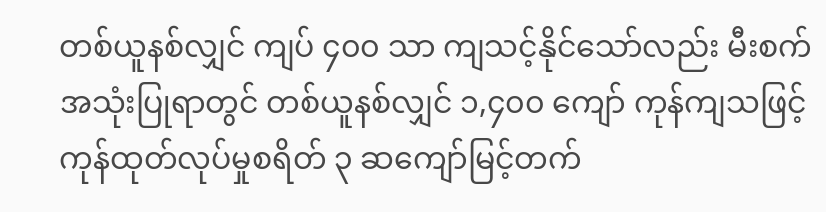တစ်ယူနစ်လျှင် ကျပ် ၄၀၀ သာ ကျသင့်နိုင်သော်လည်း မီးစက်အသုံးပြုရာတွင် တစ်ယူနစ်လျှင် ၁,၄၀၀ ကျော် ကုန်ကျသဖြင့် ကုန်ထုတ်လုပ်မှုစရိတ် ၃ ဆကျော်မြင့်တက်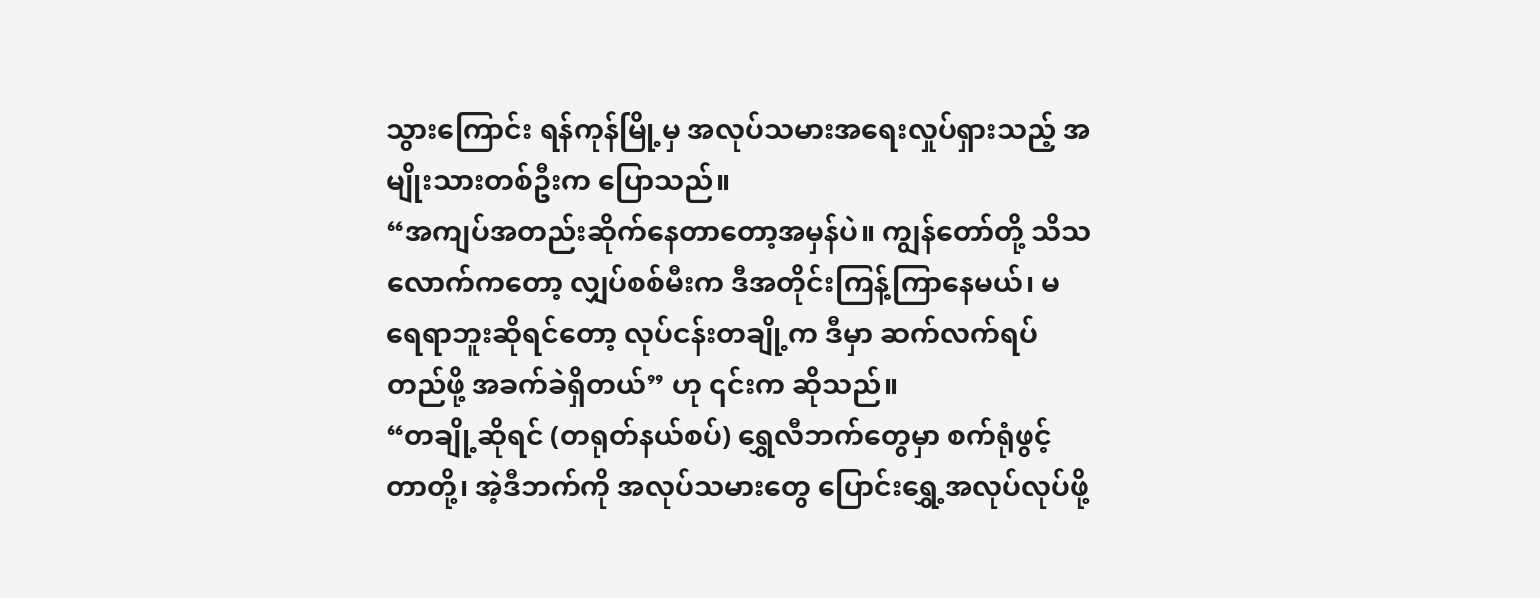သွားကြောင်း ရန်ကုန်မြို့မှ အလုပ်သမားအရေးလှုပ်ရှားသည့် အမျိုးသားတစ်ဦးက ပြောသည်။
“အကျပ်အတည်းဆိုက်နေတာတော့အမှန်ပဲ။ ကျွန်တော်တို့ သိသလောက်ကတော့ လျှပ်စစ်မီးက ဒီအတိုင်းကြန့်ကြာနေမယ်၊ မရေရာဘူးဆိုရင်တော့ လုပ်ငန်းတချို့က ဒီမှာ ဆက်လက်ရပ်တည်ဖို့ အခက်ခဲရှိတယ်” ဟု ၎င်းက ဆိုသည်။
“တချို့ဆိုရင် (တရုတ်နယ်စပ်) ရွှေလီဘက်တွေမှာ စက်ရုံဖွင့်တာတို့၊ အဲ့ဒီဘက်ကို အလုပ်သမားတွေ ပြောင်းရွှေ့အလုပ်လုပ်ဖို့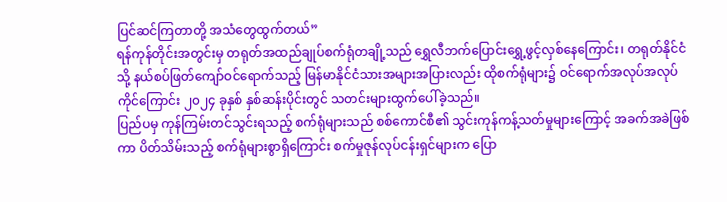ပြင်ဆင်ကြတာတို့ အသံတွေထွက်တယ်”
ရန်ကုန်တိုင်းအတွင်းမှ တရုတ်အထည်ချုပ်စက်ရုံတချို့သည် ရွှေလီဘက်ပြောင်းရွှေ့ဖွင့်လှစ်နေကြောင်း၊ တရုတ်နိုင်ငံသို့ နယ်စပ်ဖြတ်ကျော်ဝင်ရောက်သည့် မြန်မာနိုင်ငံသားအများအပြားလည်း ထိုစက်ရုံများ၌ ဝင်ရောက်အလုပ်အလုပ်ကိုင်ကြောင်း ၂၀၂၄ ခုနှစ် နှစ်ဆန်းပိုင်းတွင် သတင်းများထွက်ပေါ်ခဲ့သည်။
ပြည်ပမှ ကုန်ကြမ်းတင်သွင်းရသည့် စက်ရုံများသည် စစ်ကောင်စီ၏ သွင်းကုန်ကန့်သတ်မှုများကြောင့် အခက်အခဲဖြစ်ကာ ပိတ်သိမ်းသည့် စက်ရုံများစွာရှိကြောင်း စက်မှုဇုန်လုပ်ငန်းရှင်များက ပြော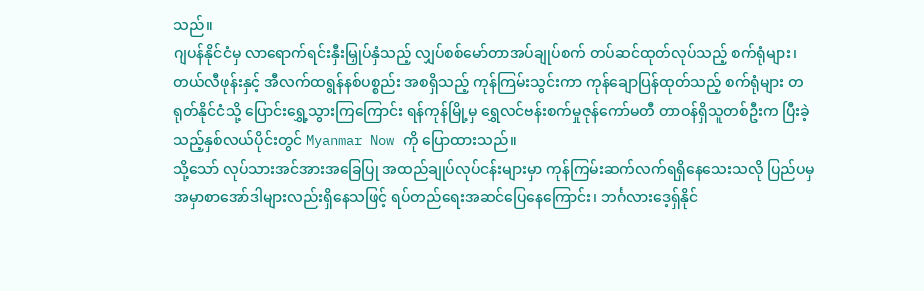သည်။
ဂျပန်နိုင်ငံမှ လာရောက်ရင်းနှီးမြှုပ်နှံသည့် လျှပ်စစ်မော်တာအပ်ချုပ်စက် တပ်ဆင်ထုတ်လုပ်သည့် စက်ရုံများ၊ တယ်လီဖုန်းနှင့် အီလက်ထရွန်နစ်ပစ္စည်း အစရှိသည့် ကုန်ကြမ်းသွင်းကာ ကုန်ချောပြန်ထုတ်သည့် စက်ရုံများ တရုတ်နိုင်ငံသို့ ပြောင်းရွှေ့သွားကြကြောင်း ရန်ကုန်မြို့မှ ရွှေလင်ဗန်းစက်မှုဇုန်ကော်မတီ တာဝန်ရှိသူတစ်ဦးက ပြီးခဲ့သည့်နှစ်လယ်ပိုင်းတွင် Myanmar Now ကို ပြောထားသည်။
သို့သော် လုပ်သားအင်အားအခြေပြု အထည်ချုပ်လုပ်ငန်းများမှာ ကုန်ကြမ်းဆက်လက်ရရှိနေသေးသလို ပြည်ပမှ အမှာစာအော်ဒါများလည်းရှိနေသဖြင့် ရပ်တည်ရေးအဆင်ပြေနေကြောင်း၊ ဘင်္ဂလားဒေ့ရှ်နိုင်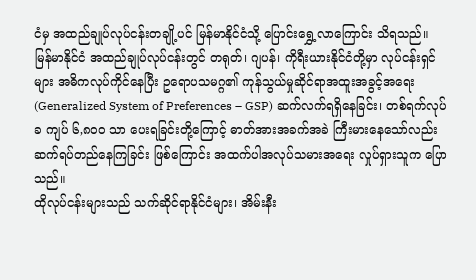ငံမှ အထည်ချုပ်လုပ်ငန်းတချို့ပင် မြန်မာနိုင်ငံသို့ ပြောင်းရွှေ့လာကြောင်း သိရသည်။
မြန်မာနိုင်ငံ အထည်ချုပ်လုပ်ငန်းတွင် တရုတ်၊ ဂျပန်၊ ကိုရီးယားနိုင်ငံတို့မှာ လုပ်ငန်းရှင်များ အဓိကလုပ်ကိုင်နေပြီး ဥရောပသမဂ္ဂ၏ ကုန်သွယ်မှုဆိုင်ရာအထူးအခွင့်အရေး (Generalized System of Preferences – GSP) ဆက်လက်ရရှိနေခြင်း၊ တစ်ရက်လုပ်ခ ကျပ် ၆,၈၀၀ သာ ပေးရခြင်းတို့ကြောင့် ဓာတ်အားအခက်အခဲ ကြီးမားနေသော်လည်း ဆက်ရပ်တည်နေကြခြင်း ဖြစ်ကြောင်း အထက်ပါအလုပ်သမားအရေး လှုပ်ရှားသူက ပြောသည်။
ထိုလုပ်ငန်းများသည် သက်ဆိုင်ရာနိုင်ငံများ၊ အိမ်းနီး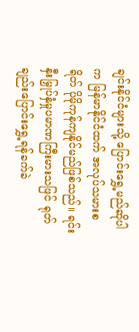ချင်းနိုင်ငံများသို့ ပြောင်းရွှေ့မည်ဆိုပါက မြန်မာနိုင်ငံထက် အလုပ်သမားစရိတ် ပိုမိုကုန်ကျနိုင်မည်ဖြစ်သည်။ ရင်းနှီးမြှုပ်နှံမှုပမာဏကြီးမားသဖြင် ရုတ်ချည်းပြောင်းရွှေ့ရန်ခက်ခဲ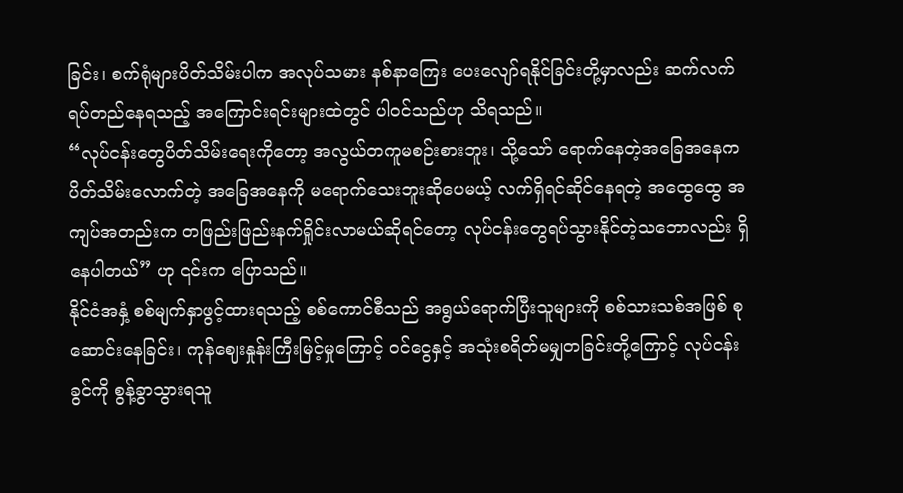ခြင်း၊ စက်ရုံများပိတ်သိမ်းပါက အလုပ်သမား နစ်နာကြေး ပေးလျော်ရနိုင်ခြင်းတို့မှာလည်း ဆက်လက်ရပ်တည်နေရသည့် အကြောင်းရင်းများထဲတွင် ပါဝင်သည်ဟု သိရသည်။
“လုပ်ငန်းတွေပိတ်သိမ်းရေးကိုတော့ အလွယ်တကူမစဉ်းစားဘူး၊ သို့သော် ရောက်နေတဲ့အခြေအနေက ပိတ်သိမ်းလောက်တဲ့ အခြေအနေကို မရောက်သေးဘူးဆိုပေမယ့် လက်ရှိရင်ဆိုင်နေရတဲ့ အထွေထွေ အကျပ်အတည်းက တဖြည်းဖြည်းနက်ရှိုင်းလာမယ်ဆိုရင်တော့ လုပ်ငန်းတွေရပ်သွားနိုင်တဲ့သဘောလည်း ရှိနေပါတယ်” ဟု ၎င်းက ပြောသည်။
နိုင်ငံအနှံ့ စစ်မျက်နှာဖွင့်ထားရသည့် စစ်ကောင်စီသည် အရွယ်ရောက်ပြီးသူများကို စစ်သားသစ်အဖြစ် စုဆောင်းနေခြင်း၊ ကုန်ဈေးနှုန်းကြီးမြင့်မှုကြောင့် ဝင်ငွေနှင့် အသုံးစရိတ်မမျှတခြင်းတို့ကြောင့် လုပ်ငန်းခွင်ကို စွန့်ခွာသွားရသူ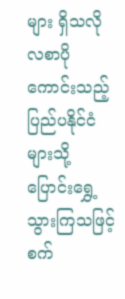များ ရှိသလို လစာပိုကောင်းသည့် ပြည်ပနိုင်ငံများသို့ ပြောင်းရွှေ့သွားကြသဖြင့် စက်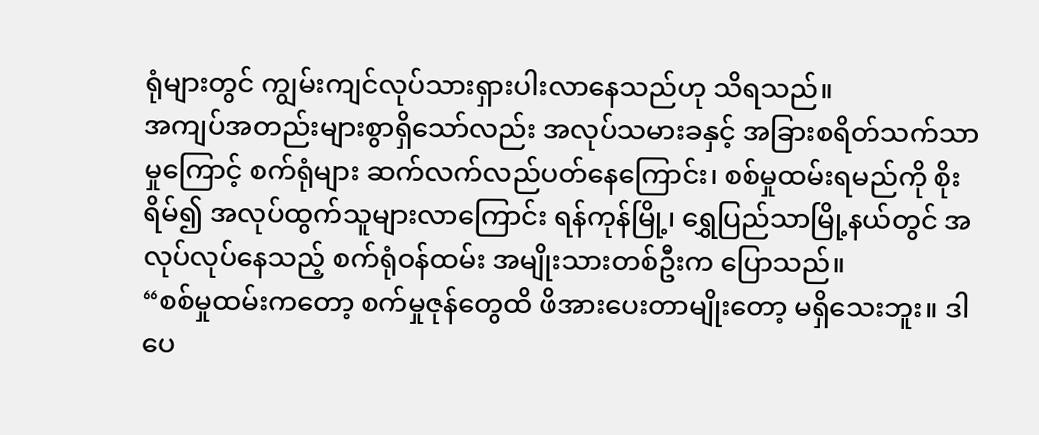ရုံများတွင် ကျွမ်းကျင်လုပ်သားရှားပါးလာနေသည်ဟု သိရသည်။
အကျပ်အတည်းများစွာရှိသော်လည်း အလုပ်သမားခနှင့် အခြားစရိတ်သက်သာမှုကြောင့် စက်ရုံများ ဆက်လက်လည်ပတ်နေကြောင်း၊ စစ်မှုထမ်းရမည်ကို စိုးရိမ်၍ အလုပ်ထွက်သူများလာကြောင်း ရန်ကုန်မြို့၊ ရွှေပြည်သာမြို့နယ်တွင် အလုပ်လုပ်နေသည့် စက်ရုံဝန်ထမ်း အမျိုးသားတစ်ဦးက ပြောသည်။
“စစ်မှုထမ်းကတော့ စက်မှုဇုန်တွေထိ ဖိအားပေးတာမျိုးတော့ မရှိသေးဘူး။ ဒါပေ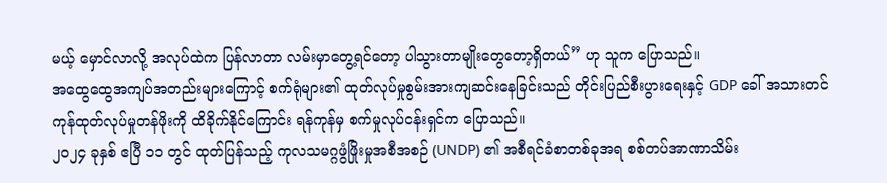မယ့် မှောင်လာလို့ အလုပ်ထဲက ပြန်လာတာ လမ်းမှာတွေ့ရင်တော့ ပါသွားတာမျိုးတွေတော့ရှိတယ်” ဟု သူက ပြောသည်။
အထွေထွေအကျပ်အတည်းများကြောင့် စက်ရုံများ၏ ထုတ်လုပ်မှုစွမ်းအားကျဆင်းနေခြင်းသည် တိုင်းပြည်စီးပွားရေးနှင့် GDP ခေါ် အသားတင်ကုန်ထုတ်လုပ်မှုတန်ဖိုးကို ထိခိုက်နိုင်ကြောင်း ရန်ကုန်မှ စက်မှုလုပ်ငန်းရှင်က ပြောသည်။
၂၀၂၄ ခုနှစ် ဧပြီ ၁၁ တွင် ထုတ်ပြန်သည့် ကုလသမဂ္ဂဖွံဖြိုးမှုအစီအစဉ် (UNDP) ၏ အစီရင်ခံစာတစ်ခုအရ စစ်တပ်အာဏာသိမ်း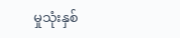မှုသုံးနှစ်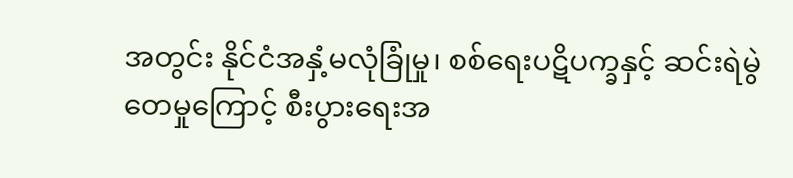အတွင်း နိုင်ငံအနှံ့မလုံခြုံမှု၊ စစ်ရေးပဋိပက္ခနှင့် ဆင်းရဲမွဲတေမှုကြောင့် စီးပွားရေးအ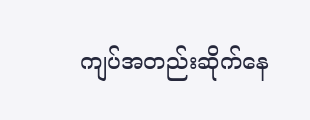ကျပ်အတည်းဆိုက်နေ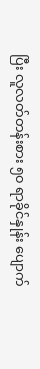ပြီး လူလတ်တန်းစား ၅၀ ရာခိုင်နှုန်း ပျောက်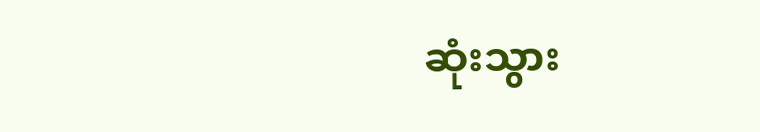ဆုံးသွား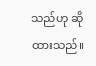သည်ဟု ဆိုထားသည်။